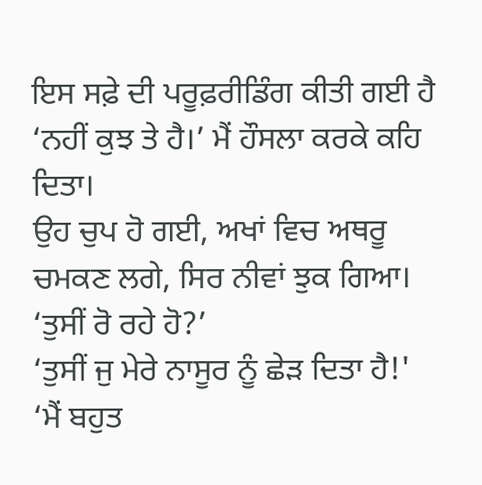ਇਸ ਸਫ਼ੇ ਦੀ ਪਰੂਫ਼ਰੀਡਿੰਗ ਕੀਤੀ ਗਈ ਹੈ
‘ਨਹੀਂ ਕੁਝ ਤੇ ਹੈ।’ ਮੈਂ ਹੌਸਲਾ ਕਰਕੇ ਕਹਿ ਦਿਤਾ।
ਉਹ ਚੁਪ ਹੋ ਗਈ, ਅਖਾਂ ਵਿਚ ਅਥਰੂ ਚਮਕਣ ਲਗੇ, ਸਿਰ ਨੀਵਾਂ ਝੁਕ ਗਿਆ।
‘ਤੁਸੀਂ ਰੋ ਰਹੇ ਹੋ?’
‘ਤੁਸੀਂ ਜੁ ਮੇਰੇ ਨਾਸੂਰ ਨੂੰ ਛੇੜ ਦਿਤਾ ਹੈ!'
‘ਮੈਂ ਬਹੁਤ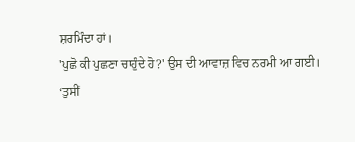ਸ਼ਰਮਿੰਦਾ ਹਾਂ।
'ਪੁਛੋ ਕੀ ਪੁਛਣਾ ਚਾਹੁੰਦੇ ਹੋ?' ਉਸ ਦੀ ਆਵਾਜ਼ ਵਿਚ ਨਰਮੀ ਆ ਗਈ।
‘ਤੁਸੀਂ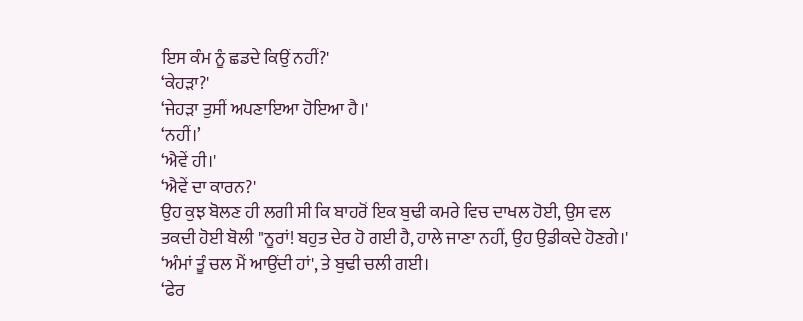ਇਸ ਕੰਮ ਨੂੰ ਛਡਦੇ ਕਿਉਂ ਨਹੀਂ?'
‘ਕੇਹੜਾ?'
‘ਜੇਹੜਾ ਤੁਸੀਂ ਅਪਣਾਇਆ ਹੋਇਆ ਹੈ।'
‘ਨਹੀਂ।’
‘ਐਵੇਂ ਹੀ।'
‘ਐਵੇਂ ਦਾ ਕਾਰਨ?'
ਉਹ ਕੁਝ ਬੋਲਣ ਹੀ ਲਗੀ ਸੀ ਕਿ ਬਾਹਰੋਂ ਇਕ ਬੁਢੀ ਕਮਰੇ ਵਿਚ ਦਾਖਲ ਹੋਈ, ਉਸ ਵਲ ਤਕਦੀ ਹੋਈ ਬੋਲੀ "ਨੂਰਾਂ! ਬਹੁਤ ਦੇਰ ਹੋ ਗਈ ਹੈ, ਹਾਲੇ ਜਾਣਾ ਨਹੀਂ, ਉਹ ਉਡੀਕਦੇ ਹੋਣਗੇ।'
‘ਅੰਮਾਂ ਤੂੰ ਚਲ ਮੈਂ ਆਉਂਦੀ ਹਾਂ', ਤੇ ਬੁਢੀ ਚਲੀ ਗਈ।
‘ਫੇਰ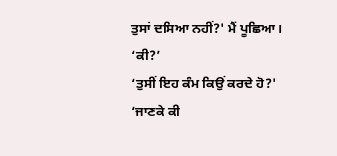ਤੁਸਾਂ ਦਸਿਆ ਨਹੀਂ?' ਮੈਂ ਪੂਛਿਆ।
‘ਕੀ?’
‘ਤੁਸੀਂ ਇਹ ਕੰਮ ਕਿਉਂ ਕਰਦੇ ਹੋ?'
‘ਜਾਣਕੇ ਕੀ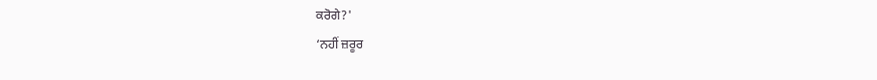ਕਰੋਗੇ?'
‘ਨਹੀਂ ਜ਼ਰੂਰ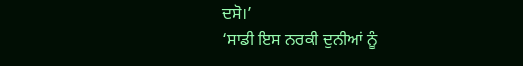ਦਸੋ।’
‘ਸਾਡੀ ਇਸ ਨਰਕੀ ਦੁਨੀਆਂ ਨੂੰ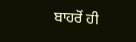ਬਾਹਰੋਂ ਹੀ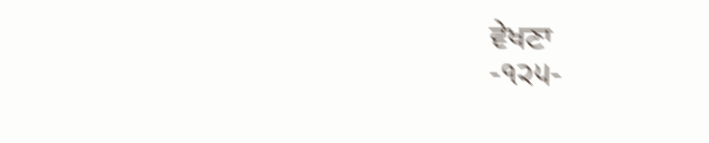ਵੇਖਣਾ
-੧੨੫-